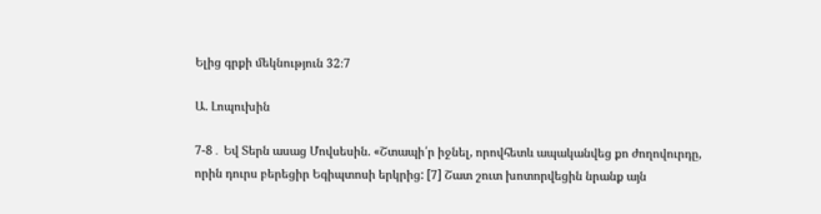Ելից գրքի մեկնություն 32։7

Ա. Լոպուխին

7-8․ Եվ Տերն ասաց Մովսեսին. «Շտապի՛ր իջնել, որովհետև ապականվեց քո ժողովուրդը, որին դուրս բերեցիր Եգիպտոսի երկրից: [7] Շատ շուտ խոտորվեցին նրանք այն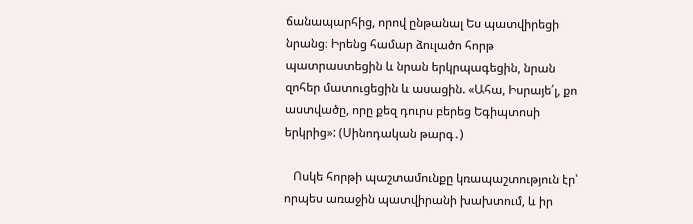ճանապարհից, որով ընթանալ Ես պատվիրեցի նրանց։ Իրենց համար ձուլածո հորթ պատրաստեցին և նրան երկրպագեցին, նրան զոհեր մատուցեցին և ասացին. «Ահա, Իսրայե՛լ, քո աստվածը, որը քեզ դուրս բերեց Եգիպտոսի երկրից»: (Սինոդական թարգ․)

   Ոսկե հորթի պաշտամունքը կռապաշտություն էր՝ որպես առաջին պատվիրանի խախտում, և իր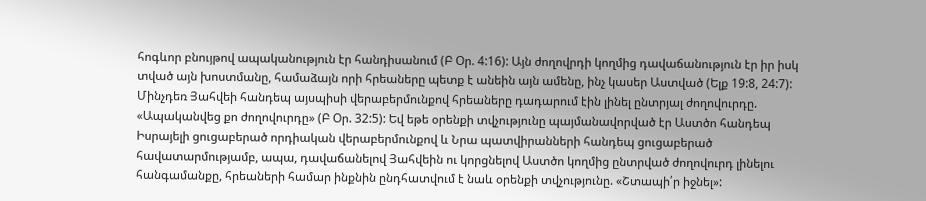հոգևոր բնույթով ապականություն էր հանդիսանում (Բ Օր. 4:16): Այն ժողովրդի կողմից դավաճանություն էր իր իսկ տված այն խոստմանը, համաձայն որի հրեաները պետք է անեին այն ամենը, ինչ կասեր Աստված (Ելք 19:8, 24:7): Մինչդեռ Յահվեի հանդեպ այսպիսի վերաբերմունքով հրեաները դադարում էին լինել ընտրյալ ժողովուրդը. «Ապականվեց քո ժողովուրդը» (Բ Օր. 32:5): Եվ եթե օրենքի տվչությունը պայմանավորված էր Աստծո հանդեպ Իսրայելի ցուցաբերած որդիական վերաբերմունքով և Նրա պատվիրանների հանդեպ ցուցաբերած հավատարմությամբ, ապա, դավաճանելով Յահվեին ու կորցնելով Աստծո կողմից ընտրված ժողովուրդ լինելու հանգամանքը, հրեաների համար ինքնին ընդհատվում է նաև օրենքի տվչությունը. «Շտապի՛ր իջնել»: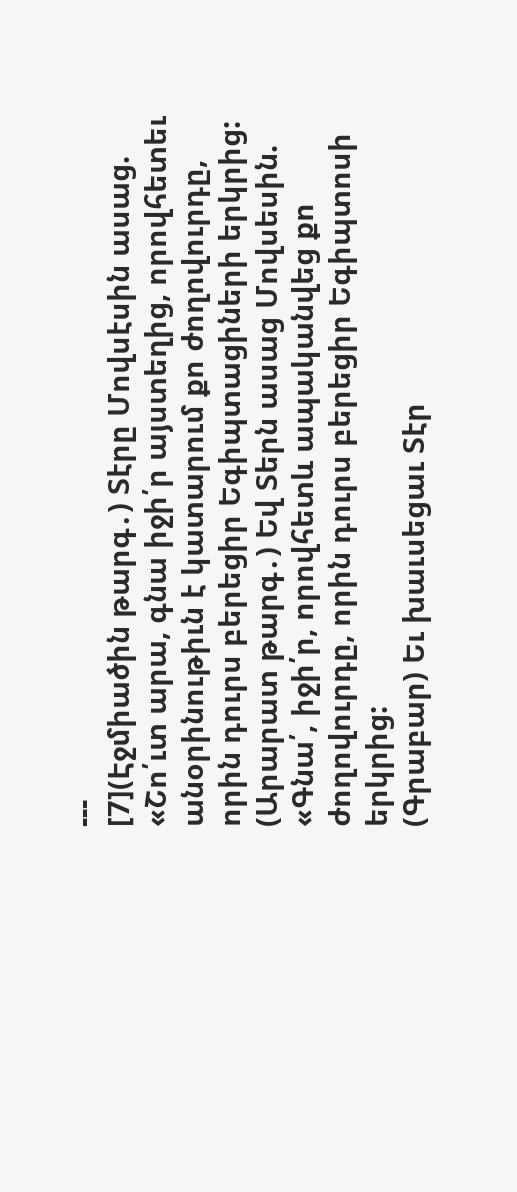---
[7](Էջմիածին թարգ․) Տէրը Մովսէսին ասաց. «Շո՛ւտ արա, գնա իջի՛ր այստեղից, որովհետեւ անօրինութիւն է կատարում քո ժողովուրդը, որին դուրս բերեցիր Եգիպտացիների երկրից:
(Արարատ թարգ․) Եվ Տերն ասաց Մովսեսին. «Գնա՛, իջի՛ր, որովհետև ապականվեց քո ժողովուրդը, որին դուրս բերեցիր Եգիպտոսի երկրից:
(Գրաբար) Եւ խաւսեցաւ Տէր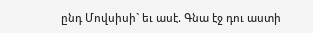ընդ Մովսիսի` եւ ասէ. Գնա էջ դու աստի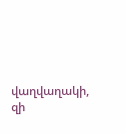վաղվաղակի, զի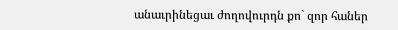անաւրինեցաւ ժողովուրդն քո` զոր հաներ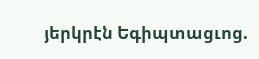յերկրէն Եգիպտացւոց.